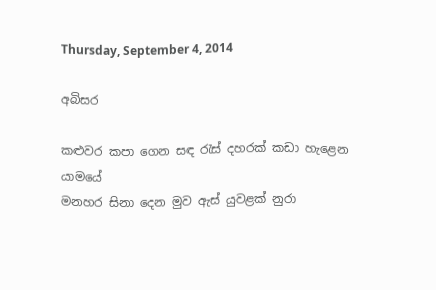Thursday, September 4, 2014

අබිසර

කළුවර කපා ගෙන සඳ රැස් දහරක් කඩා හැළෙන යාමයේ
මනහර සිනා දෙන මුව ඇස් යුවළක් නුරා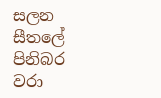සලන සීතලේ
පිනිබර වරා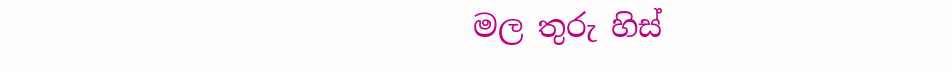මල තුරු හිස්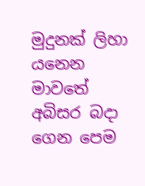මුදුනක් ලිහා යනෙන මාවතේ
අබිසර බදා ගෙන පෙම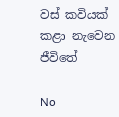වස් කවියක් කළා නැවෙන ජීවිතේ

No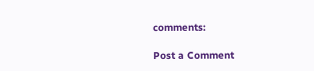comments:

Post a Comment